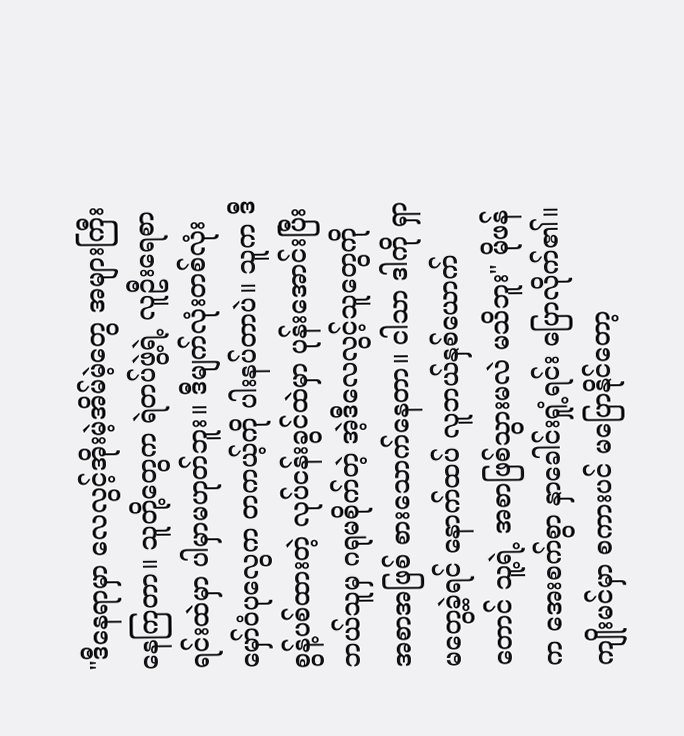"ဒီနေရာမှာ လေလွင့်အိုးမဲ့အိမ်မဲ့တွေ အများကြီး နေကြတာ။ သူတို့တွေက ရဲတပ်ဖွဲ့ရဲ့ လူဦးရေစာရင်းထဲမှာ ပါမှာမဟုတ်ဘူး။ ဒီမျက်လုံးတစ်လုံး မှော်ဝံပုလွေက တကယ့်ကို ပါးနပ်တာပဲ။ သူက ဒီစွန့်ပစ်ထားတဲ့ လုပ်ငန်းခွင်ထဲမှာ ပုန်းအောင်းပြီး ဘယ်သူမှ ဂရုမစိုက်တဲ့ အဲ့ဒီလေလွင့်သူတွေကို အစာအဖြစ် စားသောက်နေတာ။ ငါသာ ဒါကို ရှာမတွေ့ခဲ့ရင် နောက်ထပ် လူဘယ်နှစ်ယောက်တောင် သူ့ရဲ့ အစာဖြစ်သွားမလဲ မသိဘူး" မိုဖန်က အေးစက်စွာ နှာခေါင်းရှုံ့ရင်း ပြောလိုက်၏။
ကျိုးမင်မှာ စကားပင် မပြောနိုင်တော့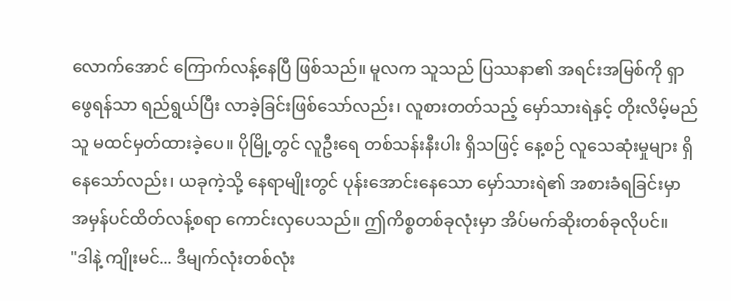လောက်အောင် ကြောက်လန့်နေပြီ ဖြစ်သည်။ မူလက သူသည် ပြဿနာ၏ အရင်းအမြစ်ကို ရှာဖွေရန်သာ ရည်ရွယ်ပြီး လာခဲ့ခြင်းဖြစ်သော်လည်း၊ လူစားတတ်သည့် မှော်သားရဲနှင့် တိုးလိမ့်မည် သူ မထင်မှတ်ထားခဲ့ပေ။ ပိုမြို့တွင် လူဦးရေ တစ်သန်းနီးပါး ရှိသဖြင့် နေ့စဉ် လူသေဆုံးမှုများ ရှိနေသော်လည်း၊ ယခုကဲ့သို့ နေရာမျိုးတွင် ပုန်းအောင်းနေသော မှော်သားရဲ၏ အစားခံရခြင်းမှာ အမှန်ပင်ထိတ်လန့်စရာ ကောင်းလှပေသည်။ ဤကိစ္စတစ်ခုလုံးမှာ အိပ်မက်ဆိုးတစ်ခုလိုပင်။
"ဒါနဲ့ ကျိုးမင်... ဒီမျက်လုံးတစ်လုံး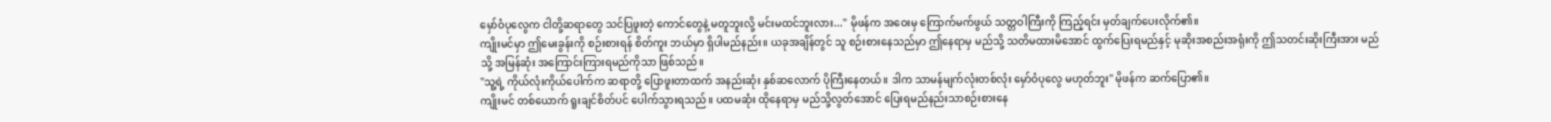မှော်ဝံပုလွေက ငါတို့ဆရာတွေ သင်ပြဖူးတဲ့ ကောင်တွေနဲ့ မတူဘူးလို့ မင်းမထင်ဘူးလား..." မိုဖန်က အဝေးမှ ကြောက်မက်ဖွယ် သတ္တဝါကြီးကို ကြည့်ရင်း မှတ်ချက်ပေးလိုက်၏။
ကျိုးမင်မှာ ဤမေးခွန်းကို စဉ်းစားရန် စိတ်ကူး ဘယ်မှာ ရှိပါမည်နည်း။ ယခုအချိန်တွင် သူ စဉ်းစားနေသည်မှာ ဤနေရာမှ မည်သို့ သတိမထားမိအောင် ထွက်ပြေးရမည်နှင့် မုဆိုးအစည်းအရုံးကို ဤသတင်းဆိုးကြီးအား မည်သို့ အမြန်ဆုံး အကြောင်းကြားရမည်ကိုသာ ဖြစ်သည်။
"သူ့ရဲ့ ကိုယ်လုံးကိုယ်ပေါက်က ဆရာတို့ ပြောဖူးတာထက် အနည်းဆုံး နှစ်ဆလောက် ပိုကြီးနေတယ်။ ဒါက သာမန်မျက်လုံးတစ်လုံး မှော်ဝံပုလွေ မဟုတ်ဘူး" မိုဖန်က ဆက်ပြော၏။
ကျိုးမင် တစ်ယောက် ရူးချင်စိတ်ပင် ပေါက်သွားရသည်။ ပထမဆုံး ထိုနေရာမှ မည်သို့လွတ်အောင် ပြေးရမည်နည်းသာစဉ်းစားနေ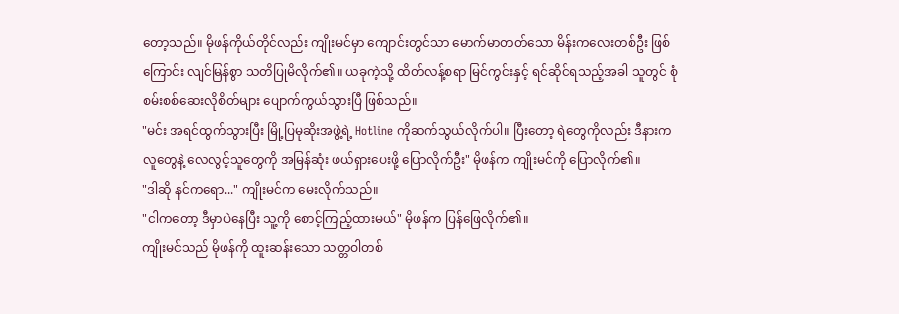တော့သည်။ မိုဖန်ကိုယ်တိုင်လည်း ကျိုးမင်မှာ ကျောင်းတွင်သာ မောက်မာတတ်သော မိန်းကလေးတစ်ဦး ဖြစ်ကြောင်း လျင်မြန်စွာ သတိပြုမိလိုက်၏။ ယခုကဲ့သို့ ထိတ်လန့်စရာ မြင်ကွင်းနှင့် ရင်ဆိုင်ရသည့်အခါ သူတွင် စုံစမ်းစစ်ဆေးလိုစိတ်များ ပျောက်ကွယ်သွားပြီ ဖြစ်သည်။
"မင်း အရင်ထွက်သွားပြီး မြို့ပြမုဆိုးအဖွဲ့ရဲ့ Hotline ကိုဆက်သွယ်လိုက်ပါ။ ပြီးတော့ ရဲတွေကိုလည်း ဒီနားက လူတွေနဲ့ လေလွင့်သူတွေကို အမြန်ဆုံး ဖယ်ရှားပေးဖို့ ပြောလိုက်ဦး" မိုဖန်က ကျိုးမင်ကို ပြောလိုက်၏။
"ဒါဆို နင်ကရော..." ကျိုးမင်က မေးလိုက်သည်။
"ငါကတော့ ဒီမှာပဲနေပြီး သူ့ကို စောင့်ကြည့်ထားမယ်" မိုဖန်က ပြန်ဖြေလိုက်၏။
ကျိုးမင်သည် မိုဖန်ကို ထူးဆန်းသော သတ္တဝါတစ်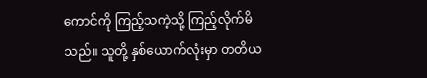ကောင်ကို ကြည့်သကဲ့သို့ ကြည့်လိုက်မိသည်။ သူတို့ နှစ်ယောက်လုံးမှာ တတိယ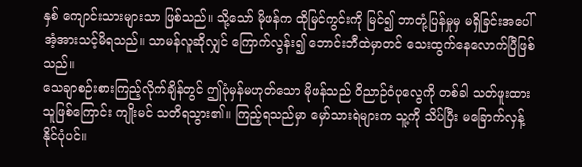နှစ် ကျောင်းသားများသာ ဖြစ်သည်။ သို့သော် မိုဖန်က ထိုမြင်ကွင်းကို မြင်၍ ဘာတုံ့ပြန်မှုမှ မရှိခြင်းအပေါ် အံ့အားသင့်မိရသည်။ သာမန်လူဆိုလျှင် ကြောက်လွန်း၍ ဘောင်းဘီထဲမှာတင် သေးထွက်နေလောက်ပြီဖြစ်သည်။
သေချာစဉ်းစားကြည့်လိုက်ချိန်တွင် ဤပုံမှန်မဟုတ်သော မိုဖန်သည် ဝိညာဉ်ဝံပုလွေကို တစ်ခါ သတ်ဖူးထားသူဖြစ်ကြောင်း ကျိုးမင် သတိရသွား၏။ ကြည့်ရသည်မှာ မှော်သားရဲများက သူ့ကို သိပ်ပြီး မခြောက်လှန့်နိုင်ပုံပင်။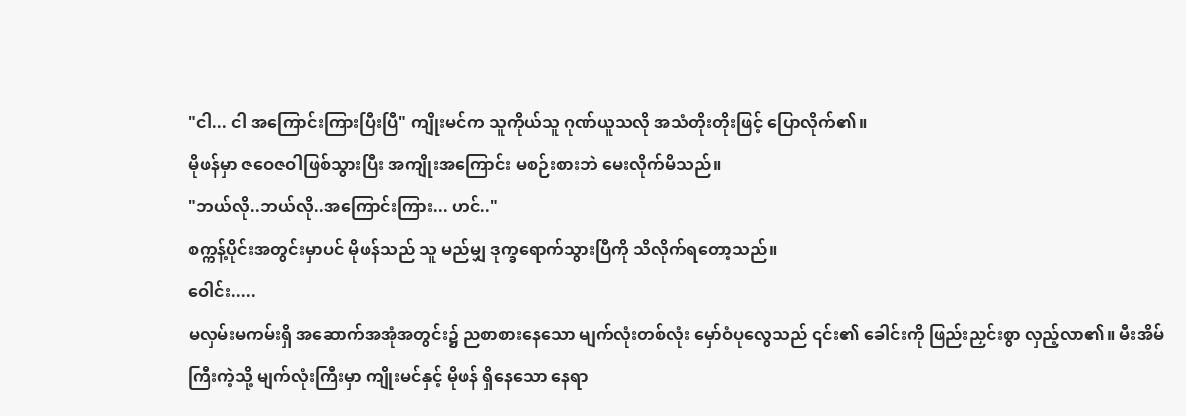"ငါ... ငါ အကြောင်းကြားပြီးပြီ" ကျိုးမင်က သူကိုယ်သူ ဂုဏ်ယူသလို အသံတိုးတိုးဖြင့် ပြောလိုက်၏။
မိုဖန်မှာ ဇဝေဇဝါဖြစ်သွားပြီး အကျိုးအကြောင်း မစဉ်းစားဘဲ မေးလိုက်မိသည်။
"ဘယ်လို..ဘယ်လို..အကြောင်းကြား... ဟင်.."
စက္ကန့်ပိုင်းအတွင်းမှာပင် မိုဖန်သည် သူ မည်မျှ ဒုက္ခရောက်သွားပြီကို သိလိုက်ရတော့သည်။
ဝေါင်း.....
မလှမ်းမကမ်းရှိ အဆောက်အအုံအတွင်း၌ ညစာစားနေသော မျက်လုံးတစ်လုံး မှော်ဝံပုလွေသည် ၎င်း၏ ခေါင်းကို ဖြည်းညှင်းစွာ လှည့်လာ၏။ မီးအိမ်ကြီးကဲ့သို့ မျက်လုံးကြီးမှာ ကျိုးမင်နှင့် မိုဖန် ရှိနေသော နေရာ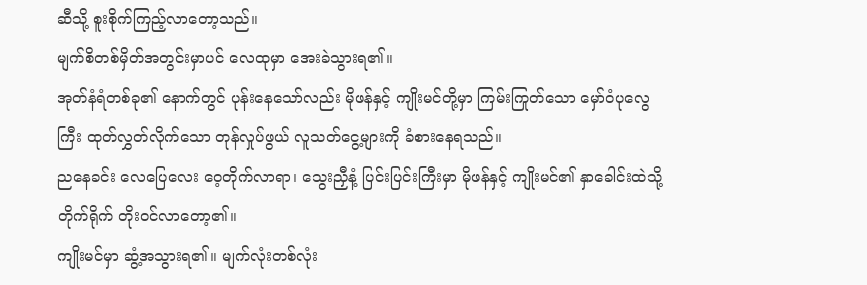ဆီသို့ စူးစိုက်ကြည့်လာတော့သည်။
မျက်စိတစ်မှိတ်အတွင်းမှာပင် လေထုမှာ အေးခဲသွားရ၏။
အုတ်နံရံတစ်ခု၏ နောက်တွင် ပုန်းနေသော်လည်း မိုဖန်နှင့် ကျိုးမင်တို့မှာ ကြမ်းကြုတ်သော မှော်ဝံပုလွေကြီး ထုတ်လွှတ်လိုက်သော တုန်လှုပ်ဖွယ် လူသတ်ငွေ့များကို ခံစားနေရသည်။
ညနေခင်း လေပြေလေး ဝေ့တိုက်လာရာ၊ သွေးညှီနံ့ ပြင်းပြင်းကြီးမှာ မိုဖန်နှင့် ကျိုးမင်၏ နှာခေါင်းထဲသို့ တိုက်ရိုက် တိုးဝင်လာတော့၏။
ကျိုးမင်မှာ ဆွံ့အသွားရ၏။ မျက်လုံးတစ်လုံး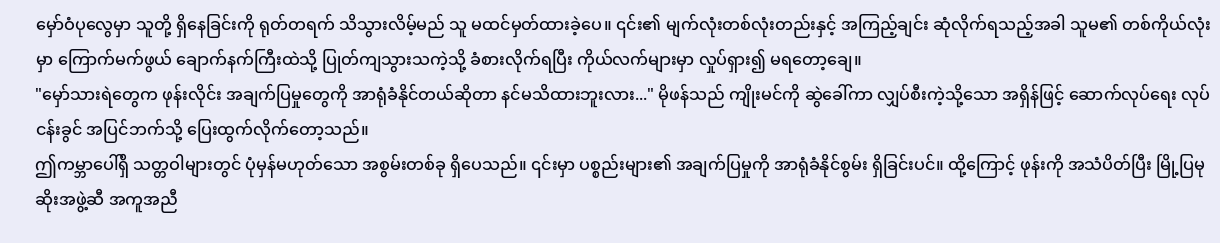မှော်ဝံပုလွေမှာ သူတို့ ရှိနေခြင်းကို ရုတ်တရက် သိသွားလိမ့်မည် သူ မထင်မှတ်ထားခဲ့ပေ။ ၎င်း၏ မျက်လုံးတစ်လုံးတည်းနှင့် အကြည့်ချင်း ဆုံလိုက်ရသည့်အခါ သူမ၏ တစ်ကိုယ်လုံးမှာ ကြောက်မက်ဖွယ် ချောက်နက်ကြီးထဲသို့ ပြုတ်ကျသွားသကဲ့သို့ ခံစားလိုက်ရပြီး ကိုယ်လက်များမှာ လှုပ်ရှား၍ မရတော့ချေ။
"မှော်သားရဲတွေက ဖုန်းလိုင်း အချက်ပြမှုတွေကို အာရုံခံနိုင်တယ်ဆိုတာ နင်မသိထားဘူးလား..." မိုဖန်သည် ကျိုးမင်ကို ဆွဲခေါ်ကာ လျှပ်စီးကဲ့သို့သော အရှိန်ဖြင့် ဆောက်လုပ်ရေး လုပ်ငန်းခွင် အပြင်ဘက်သို့ ပြေးထွက်လိုက်တော့သည်။
ဤကမ္ဘာပေါ်ရှိ သတ္တဝါများတွင် ပုံမှန်မဟုတ်သော အစွမ်းတစ်ခု ရှိပေသည်။ ၎င်းမှာ ပစ္စည်းများ၏ အချက်ပြမှုကို အာရုံခံနိုင်စွမ်း ရှိခြင်းပင်။ ထို့ကြောင့် ဖုန်းကို အသံပိတ်ပြီး မြို့ပြမုဆိုးအဖွဲ့ဆီ အကူအညီ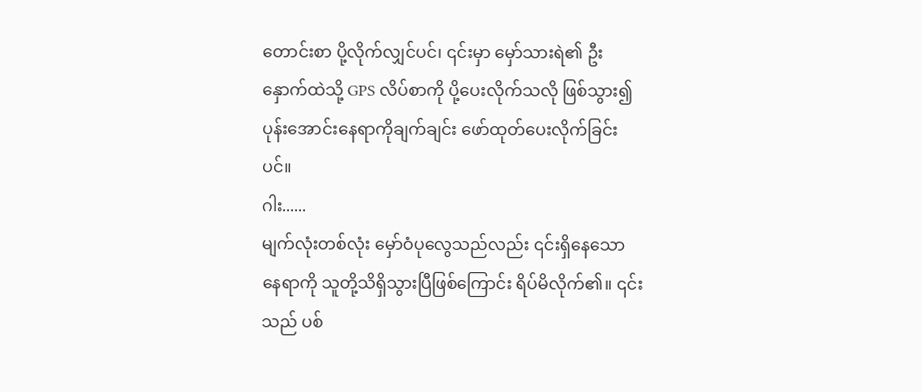တောင်းစာ ပို့လိုက်လျှင်ပင်၊ ၎င်းမှာ မှော်သားရဲ၏ ဦးနှောက်ထဲသို့ GPS လိပ်စာကို ပို့ပေးလိုက်သလို ဖြစ်သွား၍ ပုန်းအောင်းနေရာကိုချက်ချင်း ဖော်ထုတ်ပေးလိုက်ခြင်းပင်။
ဂါး......
မျက်လုံးတစ်လုံး မှော်ဝံပုလွေသည်လည်း ၎င်းရှိနေသော နေရာကို သူတို့သိရှိသွားပြီဖြစ်ကြောင်း ရိပ်မိလိုက်၏။ ၎င်းသည် ပစ်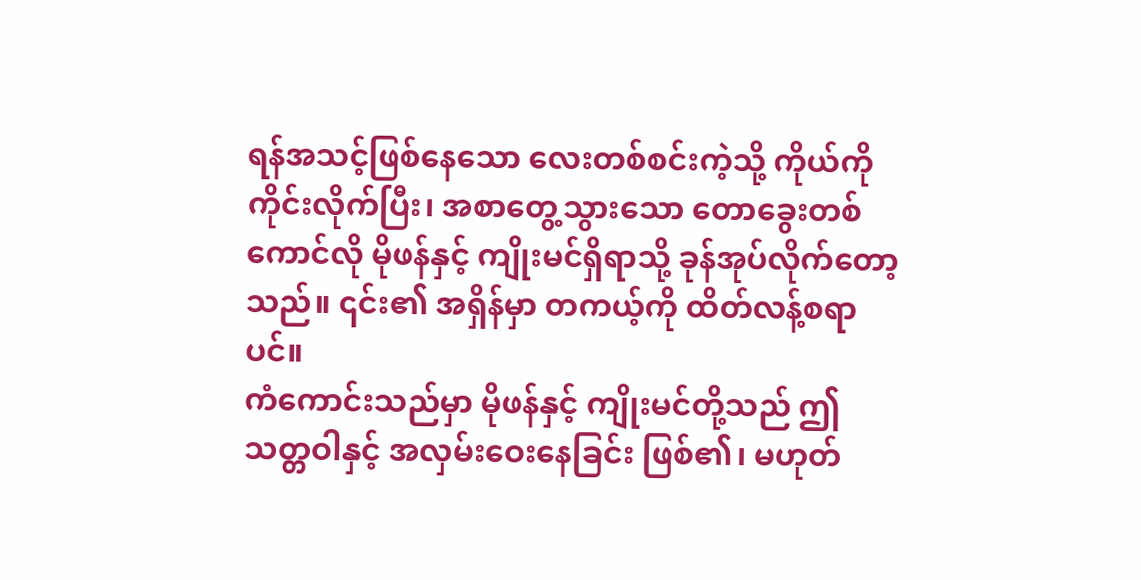ရန်အသင့်ဖြစ်နေသော လေးတစ်စင်းကဲ့သို့ ကိုယ်ကို ကိုင်းလိုက်ပြီး၊ အစာတွေ့သွားသော တောခွေးတစ်ကောင်လို မိုဖန်နှင့် ကျိုးမင်ရှိရာသို့ ခုန်အုပ်လိုက်တော့သည်။ ၎င်း၏ အရှိန်မှာ တကယ့်ကို ထိတ်လန့်စရာပင်။
ကံကောင်းသည်မှာ မိုဖန်နှင့် ကျိုးမင်တို့သည် ဤသတ္တဝါနှင့် အလှမ်းဝေးနေခြင်း ဖြစ်၏၊ မဟုတ်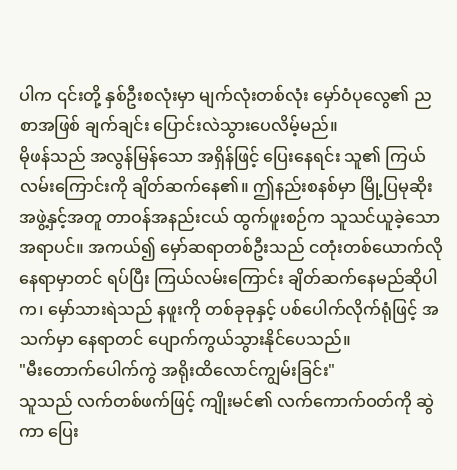ပါက ၎င်းတို့ နှစ်ဦးစလုံးမှာ မျက်လုံးတစ်လုံး မှော်ဝံပုလွေ၏ ညစာအဖြစ် ချက်ချင်း ပြောင်းလဲသွားပေလိမ့်မည်။
မိုဖန်သည် အလွန်မြန်သော အရှိန်ဖြင့် ပြေးနေရင်း သူ၏ ကြယ်လမ်းကြောင်းကို ချိတ်ဆက်နေ၏။ ဤနည်းစနစ်မှာ မြို့ပြမုဆိုးအဖွဲ့နှင့်အတူ တာဝန်အနည်းငယ် ထွက်ဖူးစဉ်က သူသင်ယူခဲ့သော အရာပင်။ အကယ်၍ မှော်ဆရာတစ်ဦးသည် ငတုံးတစ်ယောက်လို နေရာမှာတင် ရပ်ပြီး ကြယ်လမ်းကြောင်း ချိတ်ဆက်နေမည်ဆိုပါက၊ မှော်သားရဲသည် နဖူးကို တစ်ခုခုနှင့် ပစ်ပေါက်လိုက်ရုံဖြင့် အသက်မှာ နေရာတင် ပျောက်ကွယ်သွားနိုင်ပေသည်။
"မီးတောက်ပေါက်ကွဲ အရိုးထိလောင်ကျွမ်းခြင်း"
သူသည် လက်တစ်ဖက်ဖြင့် ကျိုးမင်၏ လက်ကောက်ဝတ်ကို ဆွဲကာ ပြေး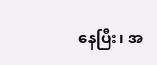နေပြီး၊ အ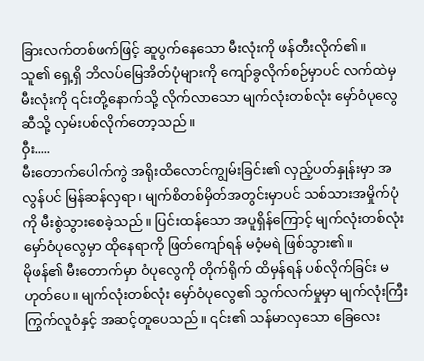ခြားလက်တစ်ဖက်ဖြင့် ဆူပွက်နေသော မီးလုံးကို ဖန်တီးလိုက်၏။
သူ၏ ရှေ့ရှိ ဘိလပ်မြေအိတ်ပုံများကို ကျော်ခွလိုက်စဉ်မှာပင် လက်ထဲမှ မီးလုံးကို ၎င်းတို့နောက်သို့ လိုက်လာသော မျက်လုံးတစ်လုံး မှော်ဝံပုလွေဆီသို့ လှမ်းပစ်လိုက်တော့သည်။
ဝှီး.....
မီးတောက်ပေါက်ကွဲ အရိုးထိလောင်ကျွမ်းခြင်း၏ လှည့်ပတ်နှုန်းမှာ အလွန်ပင် မြန်ဆန်လှရာ၊ မျက်စိတစ်မှိတ်အတွင်းမှာပင် သစ်သားအမှိုက်ပုံကို မီးစွဲသွားစေခဲ့သည်။ ပြင်းထန်သော အပူရှိန်ကြောင့် မျက်လုံးတစ်လုံး မှော်ဝံပုလွေမှာ ထိုနေရာကို ဖြတ်ကျော်ရန် မဝံ့မရဲ ဖြစ်သွား၏။
မိုဖန်၏ မီးတောက်မှာ ဝံပုလွေကို တိုက်ရိုက် ထိမှန်ရန် ပစ်လိုက်ခြင်း မဟုတ်ပေ။ မျက်လုံးတစ်လုံး မှော်ဝံပုလွေ၏ သွက်လက်မှုမှာ မျက်လုံးကြီး ကြွက်လူဝံနှင့် အဆင့်တူပေသည်။ ၎င်း၏ သန်မာလှသော ခြေလေး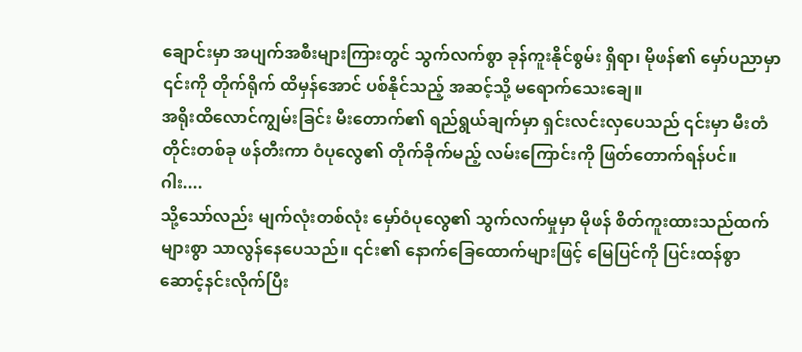ချောင်းမှာ အပျက်အစီးများကြားတွင် သွက်လက်စွာ ခုန်ကူးနိုင်စွမ်း ရှိရာ၊ မိုဖန်၏ မှော်ပညာမှာ ၎င်းကို တိုက်ရိုက် ထိမှန်အောင် ပစ်နိုင်သည့် အဆင့်သို့ မရောက်သေးချေ။
အရိုးထိလောင်ကျွမ်းခြင်း မီးတောက်၏ ရည်ရွယ်ချက်မှာ ရှင်းလင်းလှပေသည် ၎င်းမှာ မီးတံတိုင်းတစ်ခု ဖန်တီးကာ ဝံပုလွေ၏ တိုက်ခိုက်မည့် လမ်းကြောင်းကို ဖြတ်တောက်ရန်ပင်။
ဂါး....
သို့သော်လည်း မျက်လုံးတစ်လုံး မှော်ဝံပုလွေ၏ သွက်လက်မှုမှာ မိုဖန် စိတ်ကူးထားသည်ထက် များစွာ သာလွန်နေပေသည်။ ၎င်း၏ နောက်ခြေထောက်များဖြင့် မြေပြင်ကို ပြင်းထန်စွာ ဆောင့်နင်းလိုက်ပြီး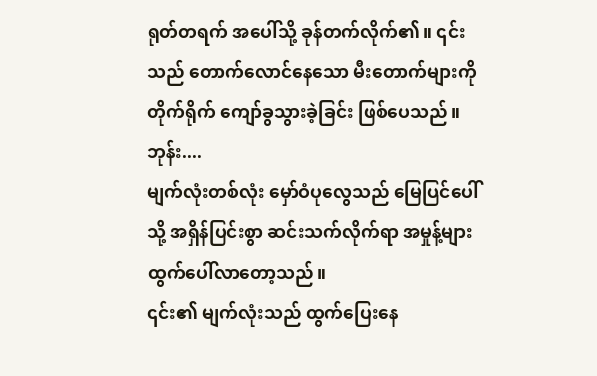ရုတ်တရက် အပေါ်သို့ ခုန်တက်လိုက်၏။ ၎င်းသည် တောက်လောင်နေသော မီးတောက်များကို တိုက်ရိုက် ကျော်ခွသွားခဲ့ခြင်း ဖြစ်ပေသည်။
ဘုန်း....
မျက်လုံးတစ်လုံး မှော်ဝံပုလွေသည် မြေပြင်ပေါ်သို့ အရှိန်ပြင်းစွာ ဆင်းသက်လိုက်ရာ အမှုန့်များ ထွက်ပေါ်လာတော့သည်။
၎င်း၏ မျက်လုံးသည် ထွက်ပြေးနေ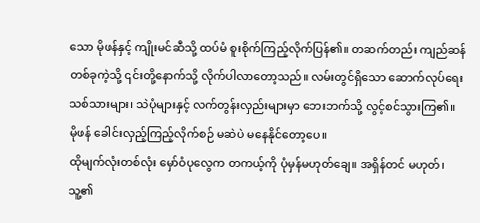သော မိုဖန်နှင့် ကျိုးမင်ဆီသို့ ထပ်မံ စူးစိုက်ကြည့်လိုက်ပြန်၏။ တဆက်တည်း ကျည်ဆန်တစ်ခုကဲ့သို့ ၎င်းတို့နောက်သို့ လိုက်ပါလာတော့သည်။ လမ်းတွင်ရှိသော ဆောက်လုပ်ရေး သစ်သားများ၊ သဲပုံများနှင့် လက်တွန်းလှည်းများမှာ ဘေးဘက်သို့ လွင့်စင်သွားကြ၏။
မိုဖန် ခေါင်းလှည့်ကြည့်လိုက်စဉ် မဆဲပဲ မနေနိုင်တော့ပေ။
ထိုမျက်လုံးတစ်လုံး မှော်ဝံပုလွေက တကယ့်ကို ပုံမှန်မဟုတ်ချေ။ အရှိန်တင် မဟုတ်၊ သူ့၏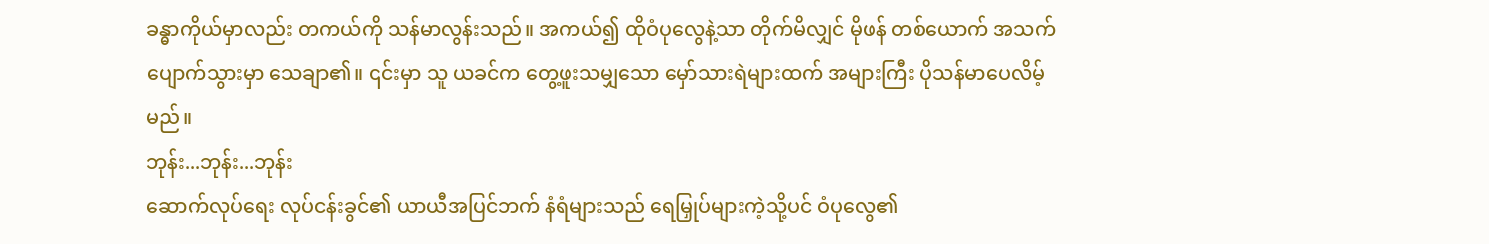ခန္ဓာကိုယ်မှာလည်း တကယ်ကို သန်မာလွန်းသည်။ အကယ်၍ ထိုဝံပုလွေနဲ့သာ တိုက်မိလျှင် မိုဖန် တစ်ယောက် အသက်ပျောက်သွားမှာ သေချာ၏။ ၎င်းမှာ သူ ယခင်က တွေ့ဖူးသမျှသော မှော်သားရဲများထက် အများကြီး ပိုသန်မာပေလိမ့်မည်။
ဘုန်း...ဘုန်း...ဘုန်း
ဆောက်လုပ်ရေး လုပ်ငန်းခွင်၏ ယာယီအပြင်ဘက် နံရံများသည် ရေမြှုပ်များကဲ့သို့ပင် ဝံပုလွေ၏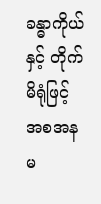ခန္ဓာကိုယ်နှင့် တိုက်မိရုံဖြင့် အစအနမ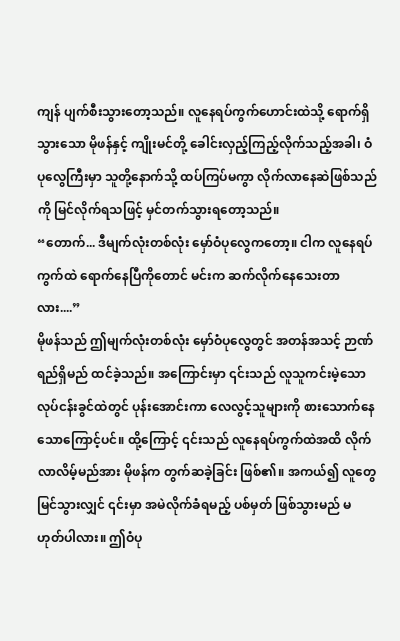ကျန် ပျက်စီးသွားတော့သည်။ လူနေရပ်ကွက်ဟောင်းထဲသို့ ရောက်ရှိသွားသော မိုဖန်နှင့် ကျိုးမင်တို့ ခေါင်းလှည့်ကြည့်လိုက်သည့်အခါ၊ ဝံပုလွေကြီးမှာ သူတို့နောက်သို့ ထပ်ကြပ်မကွာ လိုက်လာနေဆဲဖြစ်သည်ကို မြင်လိုက်ရသဖြင့် မှင်တက်သွားရတော့သည်။
“တောက်... ဒီမျက်လုံးတစ်လုံး မှော်ဝံပုလွေကတော့။ ငါက လူနေရပ်ကွက်ထဲ ရောက်နေပြီကိုတောင် မင်းက ဆက်လိုက်နေသေးတာလား....”
မိုဖန်သည် ဤမျက်လုံးတစ်လုံး မှော်ဝံပုလွေတွင် အတန်အသင့် ဉာဏ်ရည်ရှိမည် ထင်ခဲ့သည်။ အကြောင်းမှာ ၎င်းသည် လူသူကင်းမဲ့သော လုပ်ငန်းခွင်ထဲတွင် ပုန်းအောင်းကာ လေလွင့်သူများကို စားသောက်နေသောကြောင့်ပင်။ ထို့ကြောင့် ၎င်းသည် လူနေရပ်ကွက်ထဲအထိ လိုက်လာလိမ့်မည်အား မိုဖန်က တွက်ဆခဲ့ခြင်း ဖြစ်၏။ အကယ်၍ လူတွေ မြင်သွားလျှင် ၎င်းမှာ အမဲလိုက်ခံရမည့် ပစ်မှတ် ဖြစ်သွားမည် မဟုတ်ပါလား။ ဤဝံပု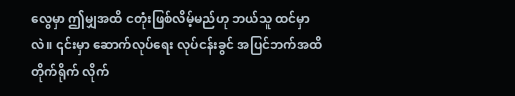လွေမှာ ဤမျှအထိ ငတုံးဖြစ်လိမ့်မည်ဟု ဘယ်သူ ထင်မှာလဲ။ ၎င်းမှာ ဆောက်လုပ်ရေး လုပ်ငန်းခွင် အပြင်ဘက်အထိ တိုက်ရိုက် လိုက်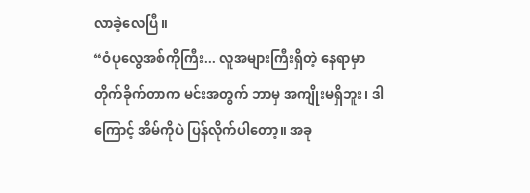လာခဲ့လေပြီ။
“ဝံပုလွေအစ်ကိုကြီး... လူအများကြီးရှိတဲ့ နေရာမှာတိုက်ခိုက်တာက မင်းအတွက် ဘာမှ အကျိုးမရှိဘူး၊ ဒါကြောင့် အိမ်ကိုပဲ ပြန်လိုက်ပါတော့။ အခု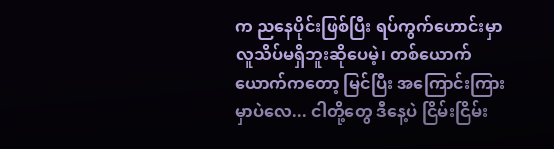က ညနေပိုင်းဖြစ်ပြီး ရပ်ကွက်ဟောင်းမှာ လူသိပ်မရှိဘူးဆိုပေမဲ့၊ တစ်ယောက်ယောက်ကတော့ မြင်ပြီး အကြောင်းကြားမှာပဲလေ... ငါတို့တွေ ဒီနေ့ပဲ ငြိမ်းငြိမ်း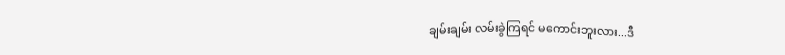ချမ်းချမ်း လမ်းခွဲကြရင် မကောင်းဘူးလား...ဒီ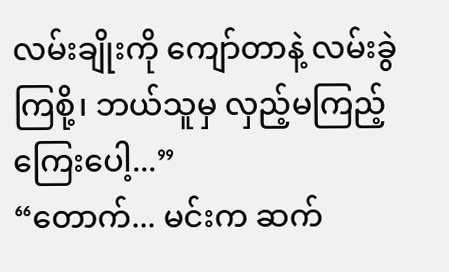လမ်းချိုးကို ကျော်တာနဲ့ လမ်းခွဲကြစို့၊ ဘယ်သူမှ လှည့်မကြည့်ကြေးပေါ့...”
“တောက်... မင်းက ဆက်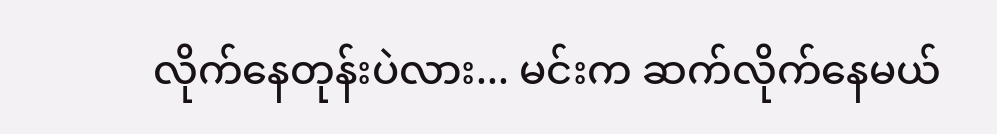လိုက်နေတုန်းပဲလား... မင်းက ဆက်လိုက်နေမယ်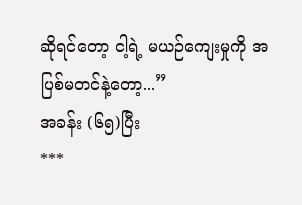ဆိုရင်တော့ ငါ့ရဲ့ မယဉ်ကျေးမှုကို အပြစ်မတင်နဲ့တော့...”
အခန်း (၆၅)ပြီး
***